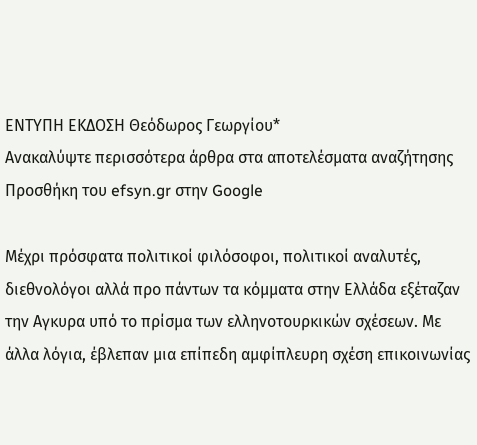ΕΝΤΥΠΗ ΕΚΔΟΣΗ Θεόδωρος Γεωργίου*
Ανακαλύψτε περισσότερα άρθρα στα αποτελέσματα αναζήτησης
Προσθήκη του efsyn.gr στην Google

Μέχρι πρόσφατα πολιτικοί φιλόσοφοι, πολιτικοί αναλυτές, διεθνολόγοι αλλά προ πάντων τα κόμματα στην Ελλάδα εξέταζαν την Αγκυρα υπό το πρίσμα των ελληνοτουρκικών σχέσεων. Με άλλα λόγια, έβλεπαν μια επίπεδη αμφίπλευρη σχέση επικοινωνίας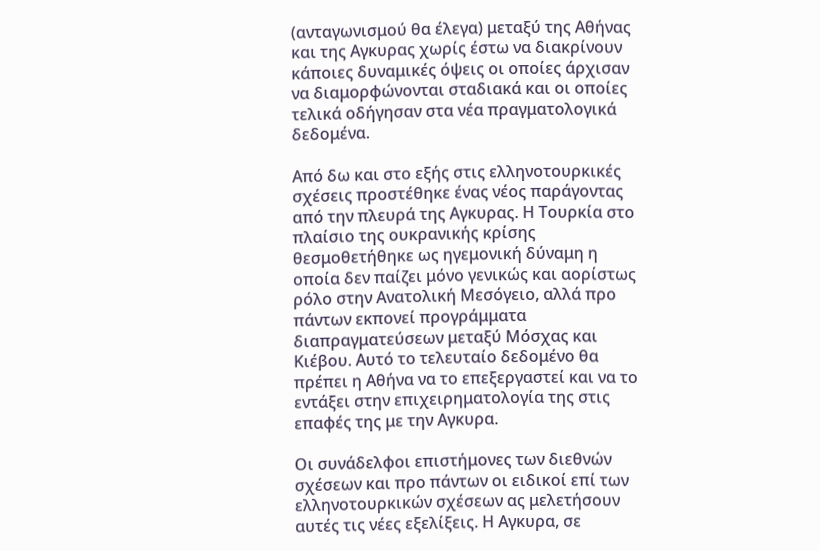(ανταγωνισμού θα έλεγα) μεταξύ της Αθήνας και της Αγκυρας χωρίς έστω να διακρίνουν κάποιες δυναμικές όψεις οι οποίες άρχισαν να διαμορφώνονται σταδιακά και οι οποίες τελικά οδήγησαν στα νέα πραγματολογικά δεδομένα.

Από δω και στο εξής στις ελληνοτουρκικές σχέσεις προστέθηκε ένας νέος παράγοντας από την πλευρά της Αγκυρας. Η Τουρκία στο πλαίσιο της ουκρανικής κρίσης θεσμοθετήθηκε ως ηγεμονική δύναμη η οποία δεν παίζει μόνο γενικώς και αορίστως ρόλο στην Ανατολική Μεσόγειο, αλλά προ πάντων εκπονεί προγράμματα διαπραγματεύσεων μεταξύ Μόσχας και Κιέβου. Αυτό το τελευταίο δεδομένο θα πρέπει η Αθήνα να το επεξεργαστεί και να το εντάξει στην επιχειρηματολογία της στις επαφές της με την Αγκυρα.

Οι συνάδελφοι επιστήμονες των διεθνών σχέσεων και προ πάντων οι ειδικοί επί των ελληνοτουρκικών σχέσεων ας μελετήσουν αυτές τις νέες εξελίξεις. Η Αγκυρα, σε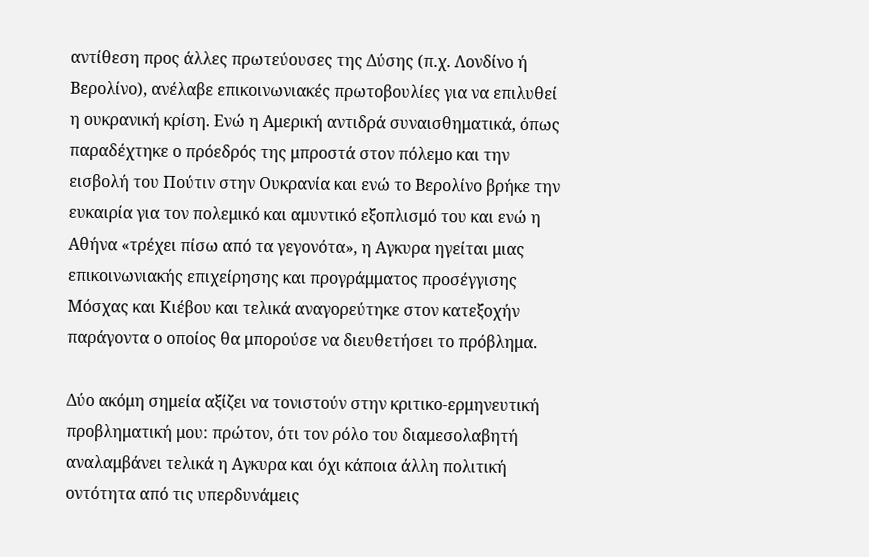αντίθεση προς άλλες πρωτεύουσες της Δύσης (π.χ. Λονδίνο ή Βερολίνο), ανέλαβε επικοινωνιακές πρωτοβουλίες για να επιλυθεί η ουκρανική κρίση. Ενώ η Αμερική αντιδρά συναισθηματικά, όπως παραδέχτηκε ο πρόεδρός της μπροστά στον πόλεμο και την εισβολή του Πούτιν στην Ουκρανία και ενώ το Βερολίνο βρήκε την ευκαιρία για τον πολεμικό και αμυντικό εξοπλισμό του και ενώ η Αθήνα «τρέχει πίσω από τα γεγονότα», η Αγκυρα ηγείται μιας επικοινωνιακής επιχείρησης και προγράμματος προσέγγισης Μόσχας και Κιέβου και τελικά αναγορεύτηκε στον κατεξοχήν παράγοντα ο οποίος θα μπορούσε να διευθετήσει το πρόβλημα.

Δύο ακόμη σημεία αξίζει να τονιστούν στην κριτικο-ερμηνευτική προβληματική μου: πρώτον, ότι τον ρόλο του διαμεσολαβητή αναλαμβάνει τελικά η Αγκυρα και όχι κάποια άλλη πολιτική οντότητα από τις υπερδυνάμεις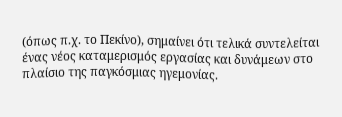(όπως π.χ. το Πεκίνο), σημαίνει ότι τελικά συντελείται ένας νέος καταμερισμός εργασίας και δυνάμεων στο πλαίσιο της παγκόσμιας ηγεμονίας.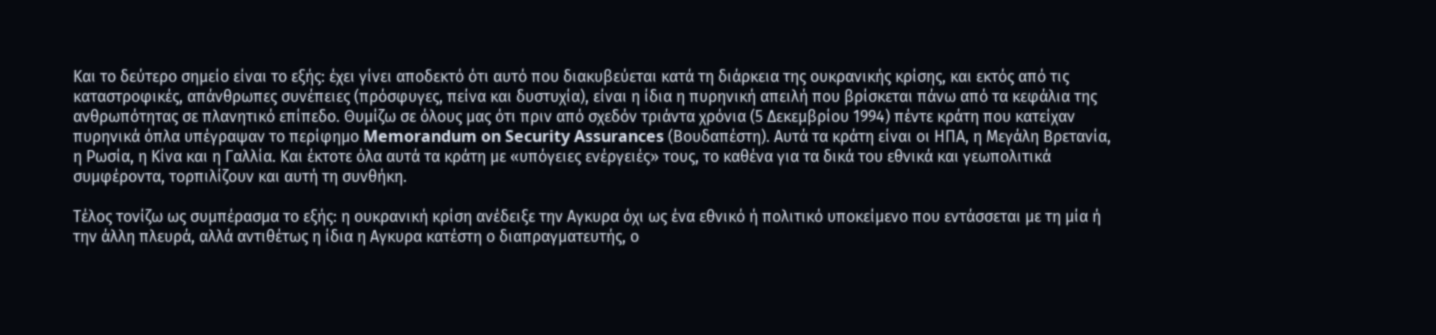Και το δεύτερο σημείο είναι το εξής: έχει γίνει αποδεκτό ότι αυτό που διακυβεύεται κατά τη διάρκεια της ουκρανικής κρίσης, και εκτός από τις καταστροφικές, απάνθρωπες συνέπειες (πρόσφυγες, πείνα και δυστυχία), είναι η ίδια η πυρηνική απειλή που βρίσκεται πάνω από τα κεφάλια της ανθρωπότητας σε πλανητικό επίπεδο. Θυμίζω σε όλους μας ότι πριν από σχεδόν τριάντα χρόνια (5 Δεκεμβρίου 1994) πέντε κράτη που κατείχαν πυρηνικά όπλα υπέγραψαν το περίφημο Memorandum on Security Assurances (Βουδαπέστη). Αυτά τα κράτη είναι οι ΗΠΑ, η Μεγάλη Βρετανία, η Ρωσία, η Κίνα και η Γαλλία. Και έκτοτε όλα αυτά τα κράτη με «υπόγειες ενέργειές» τους, το καθένα για τα δικά του εθνικά και γεωπολιτικά συμφέροντα, τορπιλίζουν και αυτή τη συνθήκη.

Τέλος τονίζω ως συμπέρασμα το εξής: η ουκρανική κρίση ανέδειξε την Αγκυρα όχι ως ένα εθνικό ή πολιτικό υποκείμενο που εντάσσεται με τη μία ή την άλλη πλευρά, αλλά αντιθέτως η ίδια η Αγκυρα κατέστη ο διαπραγματευτής, ο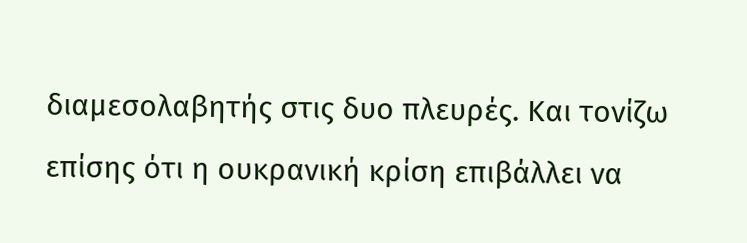διαμεσολαβητής στις δυο πλευρές. Και τονίζω επίσης ότι η ουκρανική κρίση επιβάλλει να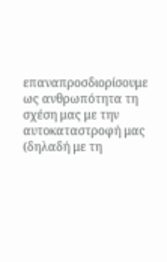επαναπροσδιορίσουμε ως ανθρωπότητα τη σχέση μας με την αυτοκαταστροφή μας (δηλαδή με τη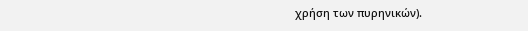χρήση των πυρηνικών).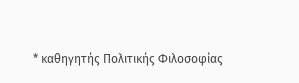* καθηγητής Πολιτικής Φιλοσοφίας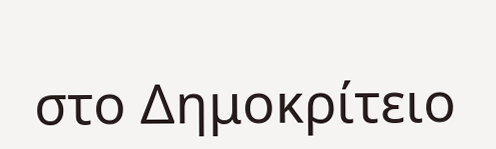στο Δημοκρίτειο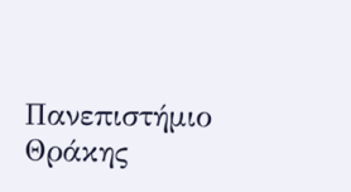Πανεπιστήμιο Θράκης